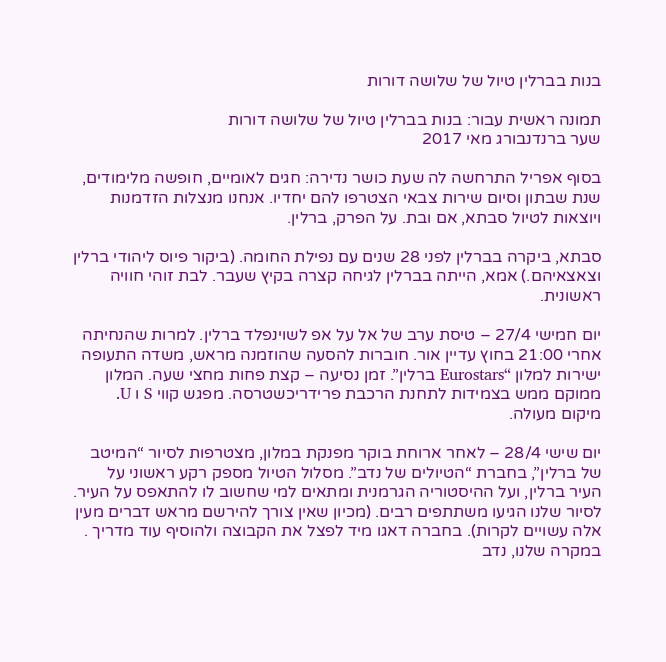בנות בברלין טיול של שלושה דורות

תמונה ראשית עבור: בנות בברלין טיול של שלושה דורות
שער ברנדנבורג מאי 2017

בסוף אפריל התרחשה לה שעת כושר נדירה: חגים לאומיים, חופשה מלימודים, שנת שבתון וסיום שירות צבאי הצטרפו להם יחדיו. אנחנו מנצלות הזדמנות ויוצאות לטיול סבתא, אם ובת. על הפרק, ברלין.

סבתא, ביקרה בברלין לפני 28 שנים עם נפילת החומה. (ביקור פיוס ליהודי ברלין וצאצאיהם.) אמא, הייתה בברלין לגיחה קצרה בקיץ שעבר. לבת זוהי חוויה ראשונית.

יום חמישי 27/4 – טיסת ערב של אל על אפ לשוינפלד ברלין. למרות שהנחיתה אחרי 21:00 בחוץ עדיין אור. חוברות להסעה שהוזמנה מראש, משדה התעופה ישירות למלון “Eurostars ברלין”. זמן נסיעה – קצת פחות מחצי שעה. המלון ממוקם ממש בצמידות לתחנת הרכבת פרידריכשטרסה. מפגש קווי S ו U. מיקום מעולה.

יום שישי 28/4 – לאחר ארוחת בוקר מפנקת במלון, מצטרפות לסיור “המיטב של ברלין”, בחברת “הטיולים של נדב”. מסלול הטיול מספק רקע ראשוני על העיר ברלין, ועל ההיסטוריה הגרמנית ומתאים למי שחשוב לו להתאפס על העיר. לסיור שלנו הגיעו משתתפים רבים. (מכיון שאין צורך להירשם מראש דברים מעין אלה עשויים לקרות). בחברה דאגו מיד לפצל את הקבוצה ולהוסיף עוד מדריך . במקרה שלנו, נדב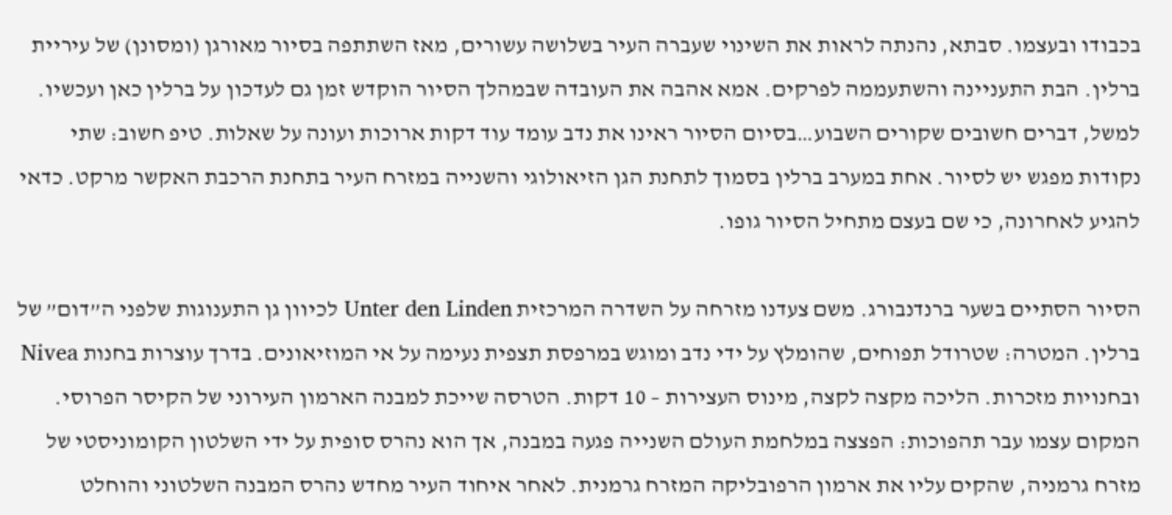בכבודו ובעצמו. סבתא, נהנתה לראות את השינוי שעברה העיר בשלושה עשורים, מאז השתתפה בסיור מאורגן (ומסונן) של עיריית ברלין. הבת התעניינה והשתעממה לפרקים. אמא אהבה את העובדה שבמהלך הסיור הוקדש זמן גם לעדכון על ברלין כאן ועכשיו. למשל, דברים חשובים שקורים השבוע…בסיום הסיור ראינו את נדב עומד עוד דקות ארוכות ועונה על שאלות. טיפ חשוב: שתי נקודות מפגש יש לסיור. אחת במערב ברלין בסמוך לתחנת הגן הזיאולוגי והשנייה במזרח העיר בתחנת הרכבת האקשר מרקט. כדאי להגיע לאחרונה, כי שם בעצם מתחיל הסיור גופו.

הסיור הסתיים בשער ברנדנבורג. משם צעדנו מזרחה על השדרה המרכזית Unter den Linden לכיוון גן התענוגות שלפני ה”דום” של ברלין. המטרה: שטרודל תפוחים, שהומלץ על ידי נדב ומוגש במרפסת תצפית נעימה על אי המוזיאונים. בדרך עוצרות בחנות Nivea ובחנויות מזכרות. הליכה מקצה לקצה, מינוס העצירות – 10 דקות. הטרסה שייכת למבנה הארמון העירוני של הקיסר הפרוסי. המקום עצמו עבר תהפוכות: הפצצה במלחמת העולם השנייה פגעה במבנה, אך הוא נהרס סופית על ידי השלטון הקומוניסטי של מזרח גרמניה, שהקים עליו את ארמון הרפובליקה המזרח גרמנית. לאחר איחוד העיר מחדש נהרס המבנה השלטוני והוחלט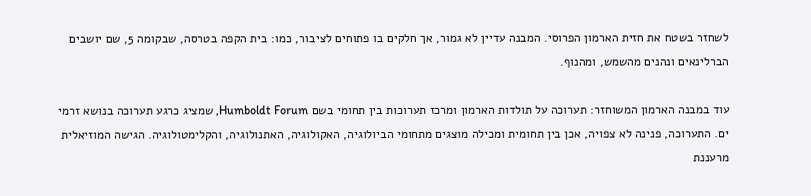לשחזר בשטח את חזית הארמון הפרוסי. המבנה עדיין לא גמור, אך חלקים בו פתוחים לציבור, כמו: בית הקפה בטרסה, שבקומה 5, שם יושבים הברלינאים ונהנים מהשמש, ומהנוף.

עוד במבנה הארמון המשוחזר: תערוכה על תולדות הארמון ומרכז תערוכות בין תחומי בשם Humboldt Forum, שמציג כרגע תערוכה בנושא זרמי ים. התערוכה, פנינה לא צפויה, אכן בין תחומית ומכילה מוצגים מתחומי הביולוגיה, האקולוגיה, האתנולוגיה, והקלימטולוגיה. הגישה המוזיאלית מרעננת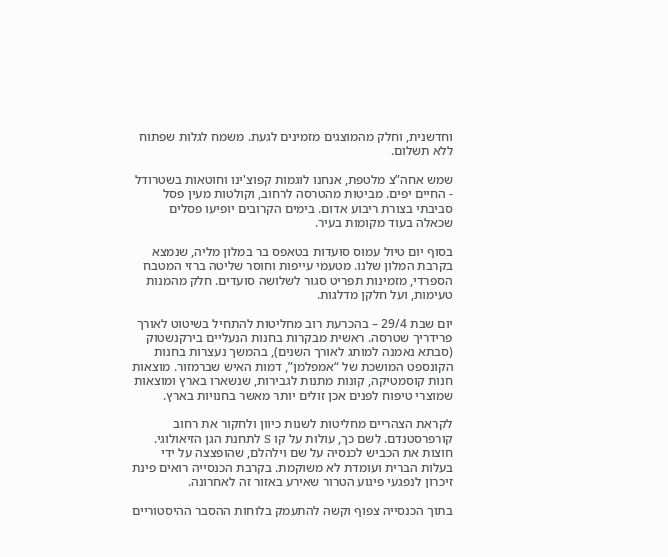וחדשנית, וחלק מהמוצגים מזמינים לגעת. משמח לגלות שפתוח ללא תשלום.

שמש אחה”צ מלטפת, אנחנו לוגמות קפוצ'ינו וחוטאות בשטרודל - החיים יפים. מביטות מהטרסה לרחוב, וקולטות מעין פסל סביבתי בצורת ריבוע אדום. בימים הקרובים יופיעו פסלים שכאלה בעוד מקומות בעיר.

בסוף יום טיול עמוס סועדות בטאפס בר במלון מליה, שנמצא בקרבת המלון שלנו. מטעמי עייפות וחוסר שליטה ברזי המטבח הספרדי, מזמינות תפריט סגור לשלושה סועדים. חלק מהמנות טעימות, ועל חלקן מדלגות.

יום שבת 29/4 – בהכרעת רוב מחליטות להתחיל בשיטוט לאורך פרידריך שטרסה. ראשית מבקרות בחנות הנעליים בירקנשטוק (סבתא נאמנה למותג לאורך השנים), בהמשך נעצרות בחנות הקונספט המושכת של “אמפלמן”, דמות האיש שברמזור. מוצאות חנות קוסמטיקה, קונות מתנות לגבירות, שנשארו בארץ ומוצאות שמוצרי טיפוח לפנים אכן זולים יותר מאשר בחנויות בארץ.

לקראת הצהריים מחליטות לשנות כיוון ולחקור את רחוב קורפרסטנדם. לשם כך, עולות על קו S לתחנת הגן הזיאולוגי. חוצות את הכביש לכנסיה על שם וילהלם, שהופצצה על ידי בעלות הברית ועומדת לא משוקמת. בקרבת הכנסייה רואים פינת זיכרון לנפגעי פיגוע הטרור שאירע באזור זה לאחרונה.

בתוך הכנסייה צפוף וקשה להתעמק בלוחות ההסבר ההיסטוריים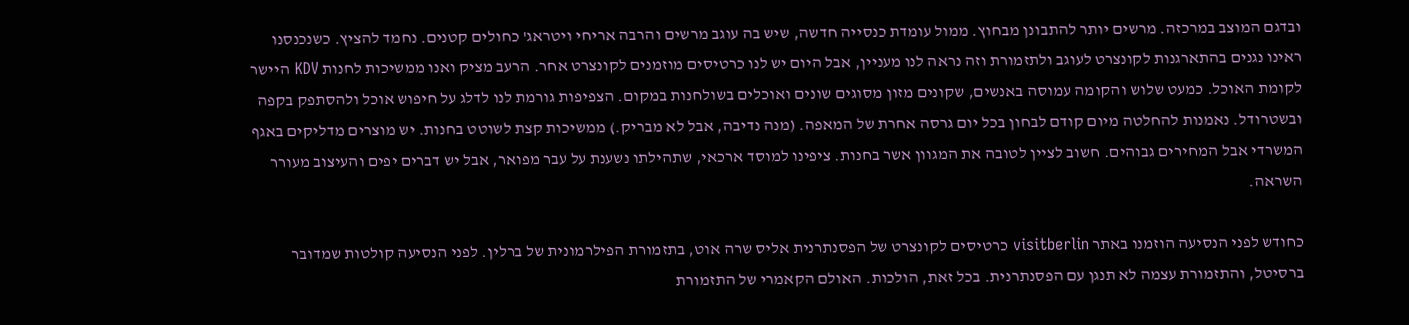ובדגם המוצב במרכזה. מרשים יותר להתבונן מבחוץ. ממול עומדת כנסייה חדשה, שיש בה עוגב מרשים והרבה אריחי ויטראג' כחולים קטנים. נחמד להציץ. כשנכנסנו ראינו נגנים בהתארגנות לקונצרט לעוגב ולתזמורת וזה נראה לנו מעניין, אבל היום יש לנו כרטיסים מוזמנים לקונצרט אחר. הרעב מציק ואנו ממשיכות לחנות KDV היישר לקומת האוכל. כמעט שלוש והקומה עמוסה באנשים, שקונים מזון מסוגים שונים ואוכלים בשולחנות במקום. הצפיפות גורמת לנו לדלג על חיפוש אוכל ולהסתפק בקפה ובשטרודל. נאמנות להחלטה מיום קודם לבחון בכל יום גרסה אחרת של המאפה. (מנה נדיבה, אבל לא מבריק.) ממשיכות קצת לשוטט בחנות. יש מוצרים מדליקים באגף המשרדי אבל המחירים גבוהים. חשוב לציין לטובה את המגוון אשר בחנות. ציפינו למוסד ארכאי, שתהילתו נשענת על עבר מפואר, אבל יש דברים יפים והעיצוב מעורר השראה.

כחודש לפני הנסיעה הוזמנו באתר visitberlin כרטיסים לקונצרט של הפסנתרנית אליס שרה אוט, בתזמורת הפילרמונית של ברלין. לפני הנסיעה קולטות שמדובר ברסיטל, והתזמורת עצמה לא תנגן עם הפסנתרנית. בכל זאת, הולכות. האולם הקאמרי של התזמורת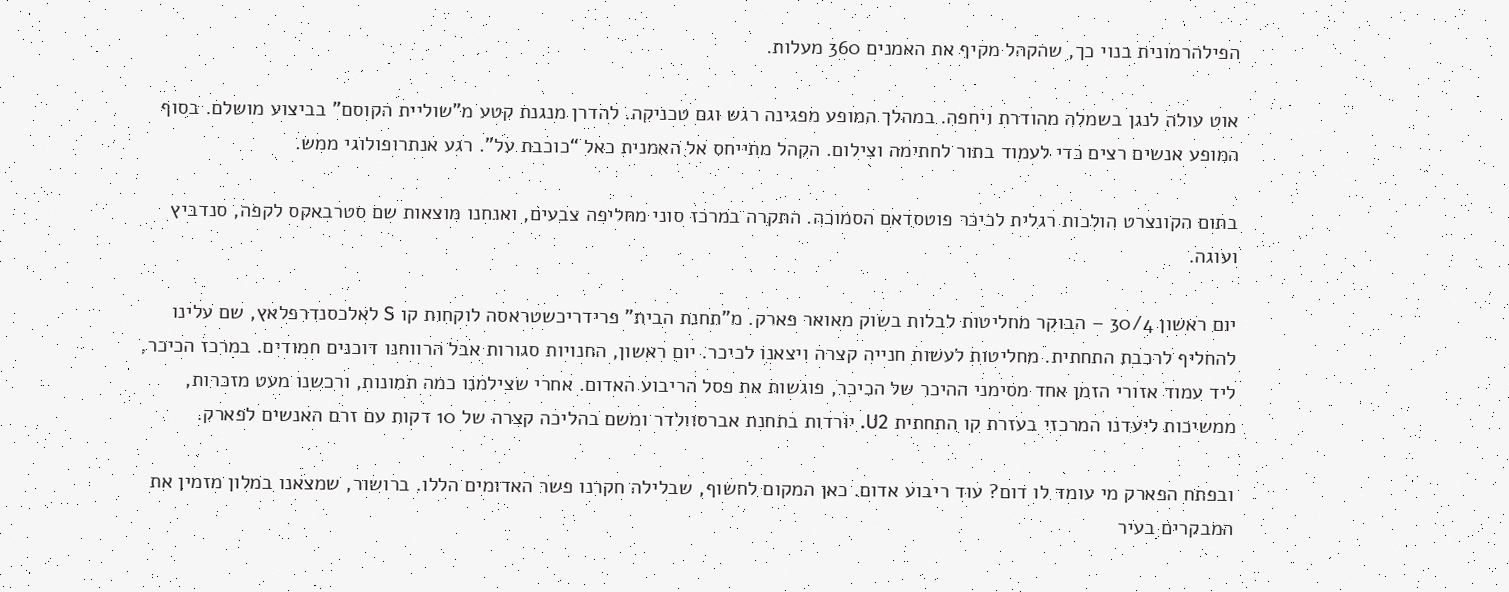הפילהרמונית בנוי כך, שהקהל מקיף את האמנים 360 מעלות.

אוט עולה לנגן בשמלה מהודרת ויחפה. במהלך המופע מפגינה רגש וגם טכניקה. להדרן מנגנת קטע מ”שוליית הקוסם” בביצוע מושלם. בסוף המופע אנשים רצים כדי לעמוד בתור לחתימה וצילום. הקהל מתייחס אל האמנית כאל “כוכבת על”. רגע אנתרופולוגי ממש.

בתום הקונצרט הולכות רגלית לכיכר פוטסדאם הסמוכה. התקרה במרכז סוני מחליפה צבעים, ואנחנו מוצאות שם סטרבאקס לקפה, סנדביץ ועוגה.

יום ראשון 30/4 – הבוקר מחליטות לבלות בשוק מאואר פארק. מ”תחנת הבית” פרידריכשטראסה לוקחות קו S לאלכסנדרפלאץ, שם עלינו להחליף לרכבת התחתית. מחליטות לעשות חנייה קצרה ויצאנו לכיכר. יום ראשון, החנויות סגורות אבל הרווחנו דוכנים חמודים. במרכז הכיכר, ליד עמוד אזורי הזמן אחד מסימני ההיכר של הכיכר, פוגשות את פסל הריבוע האדום. אחרי שצילמנו כמה תמונות, ורכשנו מעט מזכרות, ממשיכות ליעדנו המרכזי בעזרת קו התחתית U2. יורדות בתחנת אברסוולדר ומשם בהליכה קצרה של 10 דקות עם זרם האנשים לפארק.

ובפתח הפארק מי עומד לו דום? עוד ריבוע אדום. כאן המקום לחשוף, שבלילה חקרנו פשר האדומים הללו. ברושור, שמצאנו במלון מזמין את המבקרים בעיר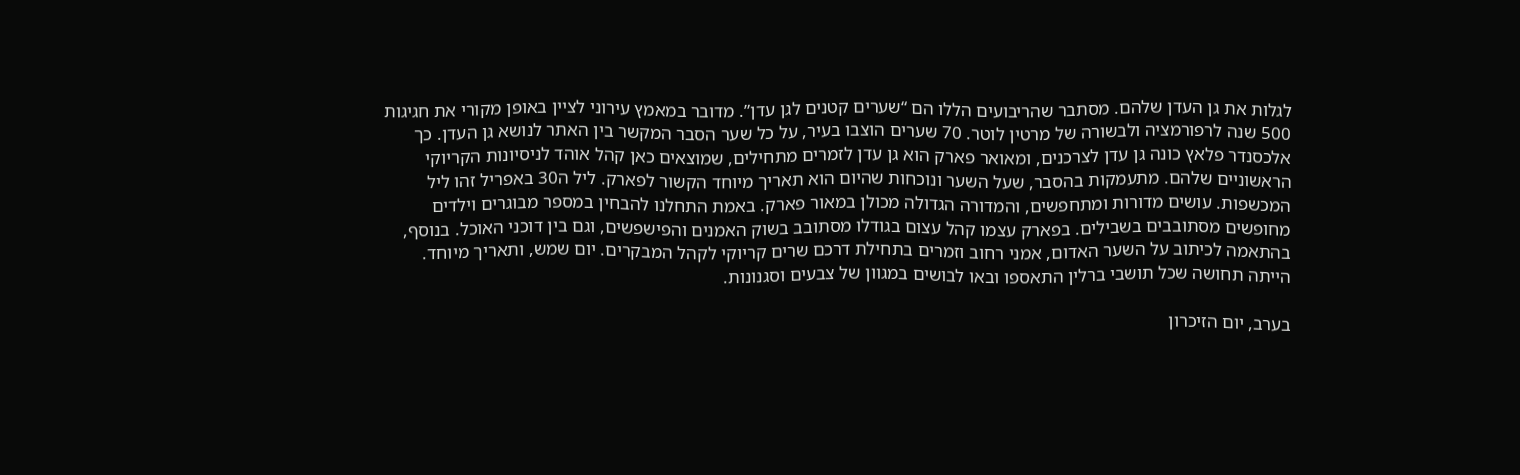לגלות את גן העדן שלהם. מסתבר שהריבועים הללו הם “שערים קטנים לגן עדן”. מדובר במאמץ עירוני לציין באופן מקורי את חגיגות 500 שנה לרפורמציה ולבשורה של מרטין לוטר. 70 שערים הוצבו בעיר, על כל שער הסבר המקשר בין האתר לנושא גן העדן. כך אלכסנדר פלאץ כונה גן עדן לצרכנים, ומאואר פארק הוא גן עדן לזמרים מתחילים, שמוצאים כאן קהל אוהד לניסיונות הקריוקי הראשוניים שלהם. מתעמקות בהסבר, שעל השער ונוכחות שהיום הוא תאריך מיוחד הקשור לפארק. ליל ה30 באפריל זהו ליל המכשפות. עושים מדורות ומתחפשים, והמדורה הגדולה מכולן במאור פארק. באמת התחלנו להבחין במספר מבוגרים וילדים מחופשים מסתובבים בשבילים. בפארק עצמו קהל עצום בגודלו מסתובב בשוק האמנים והפישפשים, וגם בין דוכני האוכל. בנוסף, בהתאמה לכיתוב על השער האדום, אמני רחוב וזמרים בתחילת דרכם שרים קריוקי לקהל המבקרים. יום שמש, ותאריך מיוחד. הייתה תחושה שכל תושבי ברלין התאספו ובאו לבושים במגוון של צבעים וסגנונות.

בערב, יום הזיכרון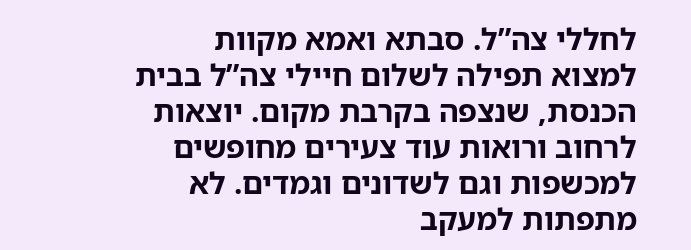לחללי צה”ל. סבתא ואמא מקוות למצוא תפילה לשלום חיילי צה”ל בבית הכנסת, שנצפה בקרבת מקום. יוצאות לרחוב ורואות עוד צעירים מחופשים למכשפות וגם לשדונים וגמדים. לא מתפתות למעקב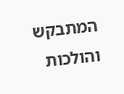המתבקש והולכות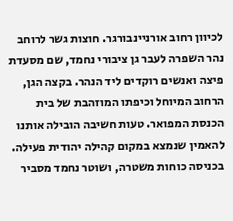לכיוון רחוב אורניינבורגר. חוצות גשר לרוחב נהר השפרה לעבר גן ציבורי נחמד, שם מסעדת פיצה ואנשים רוקדים ליד הנהר. בקצה הגן, הרחוב המיוחל וכיפתו המוזהבת של בית הכנסת המפואר. טעות חשיבה הובילה אותנו להאמין שנמצא במקום קהילה יהודית פעילה. בכניסה כוחות משטרה, ושוטר נחמד מסביר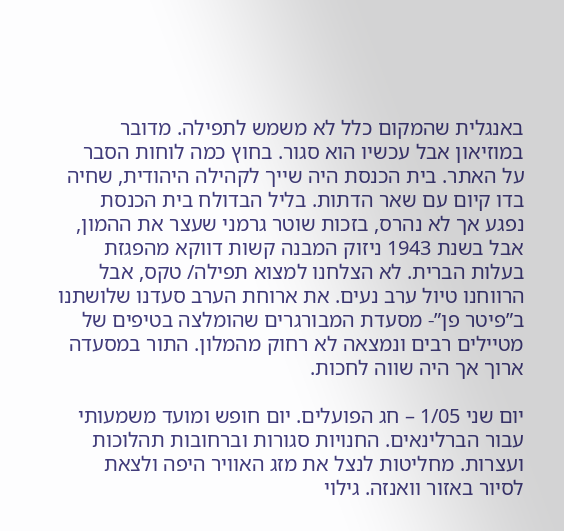באנגלית שהמקום כלל לא משמש לתפילה. מדובר במוזיאון אבל עכשיו הוא סגור. בחוץ כמה לוחות הסבר על האתר. בית הכנסת היה שייך לקהילה היהודית, שחיה בדו קיום עם שאר הדתות. בליל הבדולח בית הכנסת נפגע אך לא נהרס, בזכות שוטר גרמני שעצר את ההמון, אבל בשנת 1943 ניזוק המבנה קשות דווקא מהפגזת בעלות הברית. לא הצלחנו למצוא תפילה/ טקס, אבל הרווחנו טיול ערב נעים. את ארוחת הערב סעדנו שלושתנו ב”פיטר פן”- מסעדת המבורגרים שהומלצה בטיפים של מטיילים רבים ונמצאה לא רחוק מהמלון. התור במסעדה ארוך אך היה שווה לחכות.

יום שני 1/05 – חג הפועלים. יום חופש ומועד משמעותי עבור הברלינאים. החנויות סגורות וברחובות תהלוכות ועצרות. מחליטות לנצל את מזג האוויר היפה ולצאת לסיור באזור וואנזה. גילוי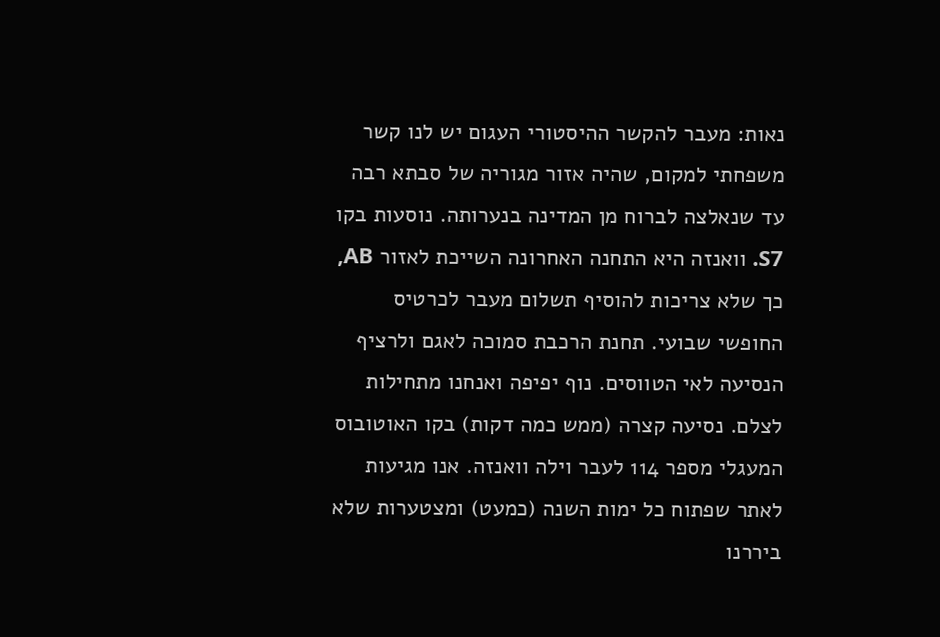נאות: מעבר להקשר ההיסטורי העגום יש לנו קשר משפחתי למקום, שהיה אזור מגוריה של סבתא רבה עד שנאלצה לברוח מן המדינה בנערותה. נוסעות בקו S7. וואנזה היא התחנה האחרונה השייכת לאזור AB, כך שלא צריכות להוסיף תשלום מעבר לכרטיס החופשי שבועי. תחנת הרכבת סמוכה לאגם ולרציף הנסיעה לאי הטווסים. נוף יפיפה ואנחנו מתחילות לצלם. נסיעה קצרה (ממש כמה דקות) בקו האוטובוס המעגלי מספר 114 לעבר וילה וואנזה. אנו מגיעות לאתר שפתוח כל ימות השנה (כמעט) ומצטערות שלא ביררנו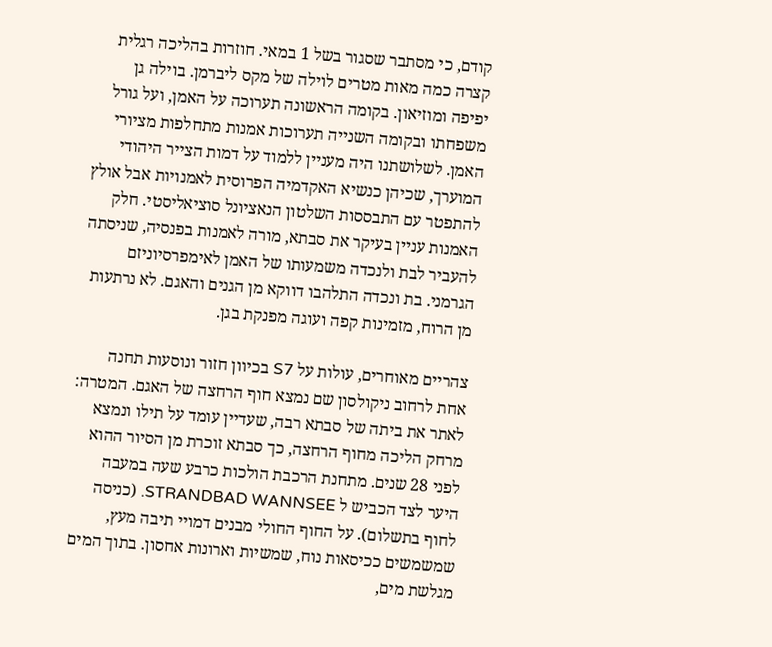קודם, כי מסתבר שסגור בשל 1 במאי. חוזרות בהליכה רגלית קצרה כמה מאות מטרים לוילה של מקס ליברמן. בוילה גן יפיפה ומוזיאון. בקומה הראשונה תערוכה על האמן, ועל גורל משפחתו ובקומה השנייה תערוכות אמנות מתחלפות מציורי האמן. לשלושתנו היה מעניין ללמוד על דמות הצייר היהודי המוערך, שכיהן כנשיא האקדמיה הפרוסית לאמנויות אבל אולץ להתפטר עם התבססות השלטון הנאציונל סוציאליסטי. חלק האמנות עניין בעיקר את סבתא, מורה לאמנות בפנסיה, שניסתה להעביר לבת ולנכדה משמעותו של האמן לאימפרסיוניזם הגרמני. בת ונכדה התלהבו דווקא מן הגנים והאגם. לא נרתעות מן הרוח, מזמינות קפה ועוגה מפנקת בגן.

צהריים מאוחרים, עולות על S7 בכיוון חזור ונוסעות תחנה אחת לרחוב ניקולסון שם נמצא חוף הרחצה של האגם. המטרה: לאתר את ביתה של סבתא רבה, שעדיין עומד על תילו ונמצא מרחק הליכה מחוף הרחצה, כך סבתא זוכרת מן הסיור ההוא לפני 28 שנים. מתחנת הרכבת הולכות כרבע שעה במעבה היער לצד הכביש ל STRANDBAD WANNSEE. (כניסה לחוף בתשלום). על החוף החולי מבנים דמויי תיבה מעץ, שמשמשים ככיסאות נוח, שמשיות וארונות אחסון. בתוך המים מגלשת מים,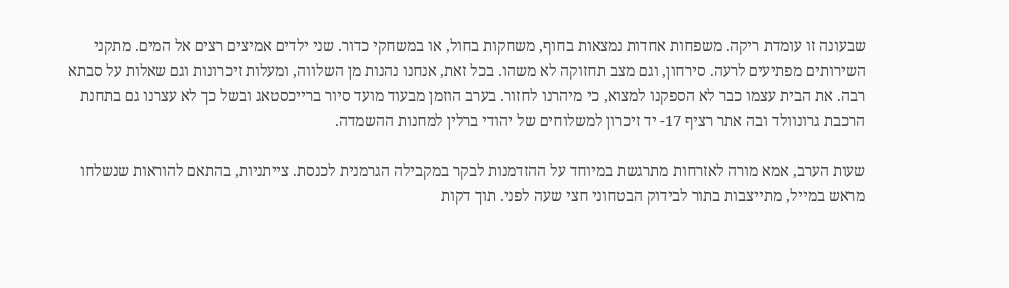שבעונה זו עומדת ריקה. משפחות אחדות נמצאות בחוף, משחקות בחול, או במשחקי כדור. שני ילדים אמיצים רצים אל המים. מתקני השירותים מפתיעים לרעה. סירחון, וגם מצב תחזוקה לא משהו. בכל זאת, אנחנו נהנות מן השלווה, ומעלות זיכרונות וגם שאלות על סבתא רבה. את הבית עצמו כבר לא הספקנו למצוא, כי מיהרנו לחזור. בערב הוזמן מבעוד מועד סיור ברייכסטאג ובשל כך לא עצרנו גם בתחנת הרכבת גרונוולד ובה אתר רציף 17- יד זיכרון למשלוחים של יהודי ברלין למחנות ההשמדה.

שעות הערב, אמא מורה לאזרחות מתרגשת במיוחד על ההזדמנות לבקר במקבילה הגרמנית לכנסת. צייתניות, בהתאם להוראות שנשלחו מראש במייל, מתייצבות בתור לבידוק הבטחוני חצי שעה לפני. תוך דקות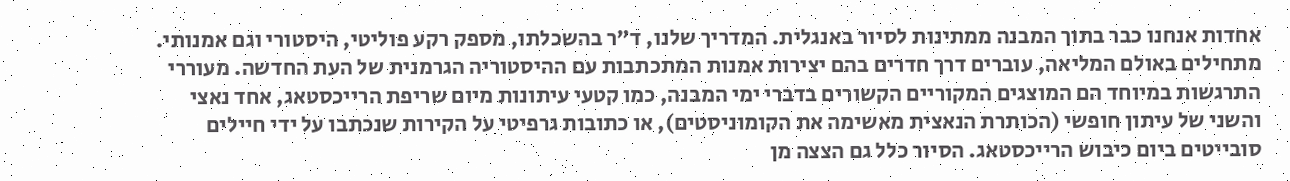אחדות אנחנו כבר בתוך המבנה ממתינות לסיור באנגלית. המדריך שלנו, ד”ר בהשכלתו, מספק רקע פוליטי, היסטורי וגם אמנותי. מתחילים באולם המליאה, עוברים דרך חדרים בהם יצירות אמנות המתכתבות עם ההיסטוריה הגרמנית של העת החדשה. מעוררי התרגשות במיוחד הם המוצגים המקוריים הקשורים בדברי ימי המבנה, כמו קטעי עיתונות מיום שריפת הרייכסטאג, אחד נאצי והשני של עיתון חופשי (הכותרת הנאצית מאשימה את הקומוניסטים), או כתובות גרפיטי על הקירות שנכתבו על ידי חיילים סובייטים ביום כיבוש הרייכסטאג. הסיור כלל גם הצצה מן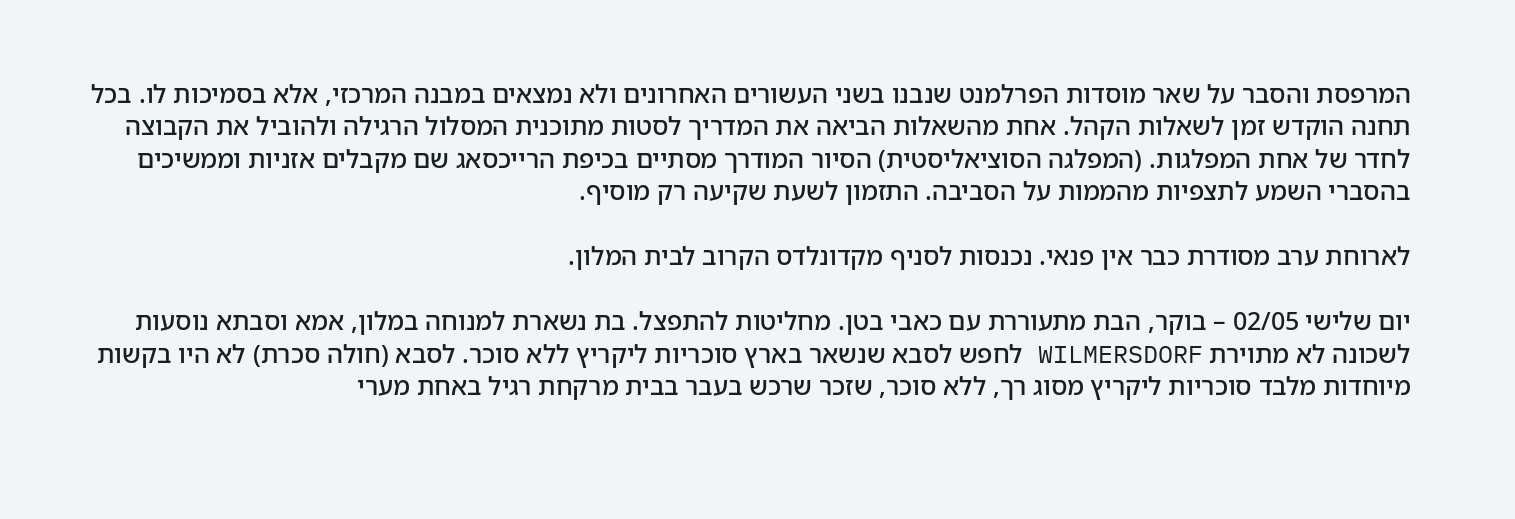המרפסת והסבר על שאר מוסדות הפרלמנט שנבנו בשני העשורים האחרונים ולא נמצאים במבנה המרכזי, אלא בסמיכות לו. בכל תחנה הוקדש זמן לשאלות הקהל. אחת מהשאלות הביאה את המדריך לסטות מתוכנית המסלול הרגילה ולהוביל את הקבוצה לחדר של אחת המפלגות. (המפלגה הסוציאליסטית) הסיור המודרך מסתיים בכיפת הרייכסאג שם מקבלים אזניות וממשיכים בהסברי השמע לתצפיות מהממות על הסביבה. התזמון לשעת שקיעה רק מוסיף.

לארוחת ערב מסודרת כבר אין פנאי. נכנסות לסניף מקדונלדס הקרוב לבית המלון.

יום שלישי 02/05 – בוקר, הבת מתעוררת עם כאבי בטן. מחליטות להתפצל. בת נשארת למנוחה במלון, אמא וסבתא נוסעות לשכונה לא מתוירת WILMERSDORF לחפש לסבא שנשאר בארץ סוכריות ליקריץ ללא סוכר. לסבא (חולה סכרת) לא היו בקשות מיוחדות מלבד סוכריות ליקריץ מסוג רך, ללא סוכר, שזכר שרכש בעבר בבית מרקחת רגיל באחת מערי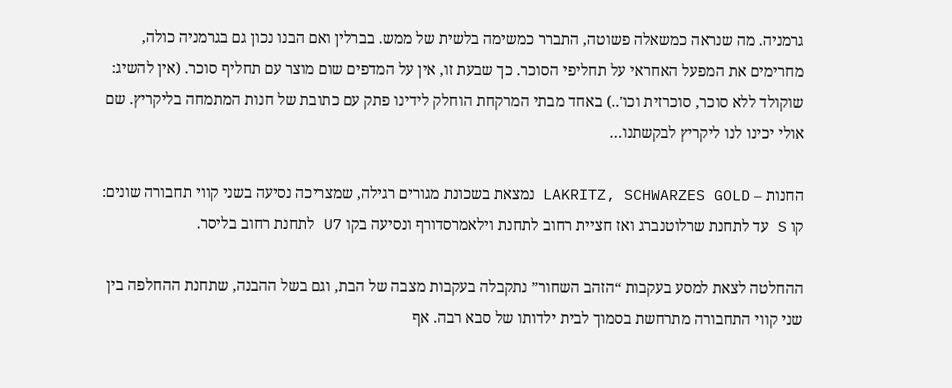גרמניה. מה שנראה כמשאלה פשוטה, התברר כמשימה בלשית של ממש. בברלין ואם הבנו נכון גם בגרמניה כולה, מחרימים את המפעל האחראי על תחליפי הסוכר. כך שבעת זו, אין על המדפים שום מוצר עם תחליף סוכר. (אין להשיג: שוקולד ללא סוכר, סוכרזית וכו'..) באחד מבתי המרקחת הוחלק לידינו פתק עם כתובת של חנות המתמחה בליקריץ. שם אולי יכינו לנו ליקריץ לבקשתנו…

החנות – LAKRITZ, SCHWARZES GOLD נמצאת בשכונת מגורים רגילה, שמצריכה נסיעה בשני קווי תחבורה שונים: קו S עד לתחנת שרלוטנברג ואז חציית רחוב לתחנת וילאמרסדורף ונסיעה בקו U7 לתחנת רחוב בליסר.

ההחלטה לצאת למסע בעקבות “הזהב השחור” נתקבלה בעקבות מצבה של הבת, וגם בשל ההבנה, שתחנת ההחלפה בין שני קווי התחבורה מתרחשת בסמוך לבית ילדותו של סבא רבה. אף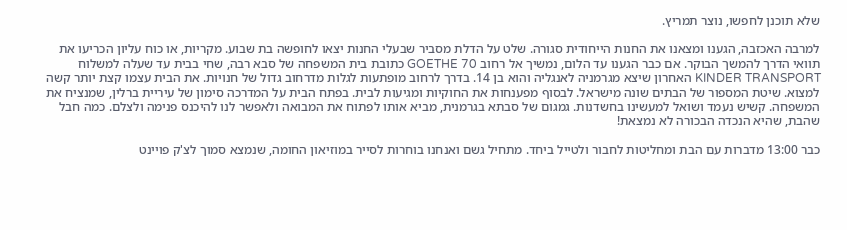שלא תוכנן לחפשו, נוצר תמריץ.

למרבה האכזבה, הגענו ומצאנו את החנות הייחודית סגורה. שלט על הדלת מסביר שבעלי החנות יצאו לחופשה בת שבוע. מקריות, או כוח עליון הכריעו את תוואי הדרך להמשך הבוקר. אם כבר הגענו עד הלום, נמשיך אל רחוב GOETHE 70 כתובת בית המשפחה של סבא רבה, שחי בבית עד שעלה למשלוח KINDER TRANSPORT האחרון שיצא מגרמניה לאנגליה והוא בן 14. בדרך לרחוב מופתעות לגלות מדרחוב גדול של חנויות. את הבית עצמו קצת יותר קשה למצוא. שיטת המספור של הבתים שונה מישראל. לבסוף מפענחות את החוקיות ומגיעות לבית. בפתח הבית על המדרכה סימון של עיריית ברלין, שמנציח את המשפחה. קשיש נעמד ושואל למעשינו בחשדנות. גמגום של סבתא בגרמנית, מביא אותו לפתוח את המבואה ולאפשר לנו להיכנס פנימה ולצלם. כמה חבל שהבת, שהיא הנכדה הבכורה לא נמצאת!

כבר 13:00 מדברות עם הבת ומחליטות לחבור ולטייל ביחד. מתחיל גשם ואנחנו בוחרות לסייר במוזיאון החומה, שנמצא סמוך לצ'ק פויינט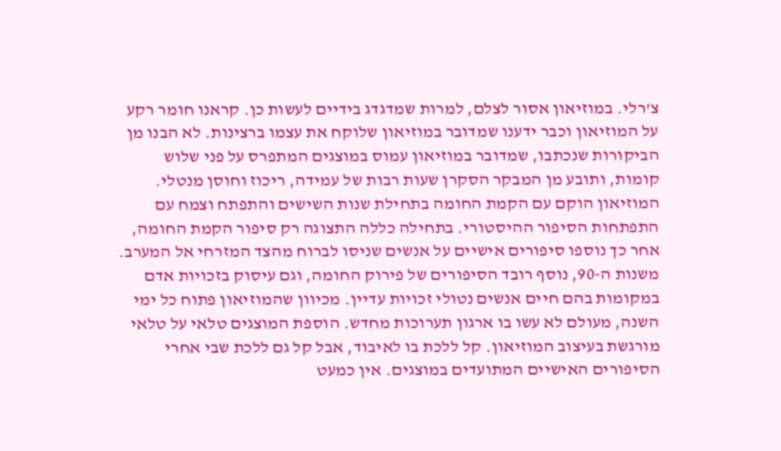צ'רלי. במוזיאון אסור לצלם, למרות שמדגדג בידיים לעשות כן. קראנו חומר רקע על המוזיאון וכבר ידענו שמדובר במוזיאון שלוקח את עצמו ברצינות. לא הבנו מן הביקורות שנכתבו, שמדובר במוזיאון עמוס במוצגים המתפרס על פני שלוש קומות, ותובע מן המבקר הסקרן שעות רבות של עמידה, ריכוז וחוסן מנטלי. המוזיאון הוקם עם הקמת החומה בתחילת שנות השישים והתפתח וצמח עם התפתחות הסיפור ההיסטורי. בתחילה כללה התצוגה רק סיפור הקמת החומה, אחר כך נוספו סיפורים אישיים על אנשים שניסו לברוח מהצד המזרחי אל המערב. משנות ה-90, נוסף רובד הסיפורים של פירוק החומה, וגם עיסוק בזכויות אדם במקומות בהם חיים אנשים נטולי זכויות עדיין. מכיוון שהמוזיאון פתוח כל ימי השנה, מעולם לא עשו בו ארגון תערוכות מחדש. הוספת המוצגים טלאי על טלאי מורגשת בעיצוב המוזיאון. קל ללכת בו לאיבוד, אבל קל גם ללכת שבי אחרי הסיפורים האישיים המתועדים במוצגים. אין כמעט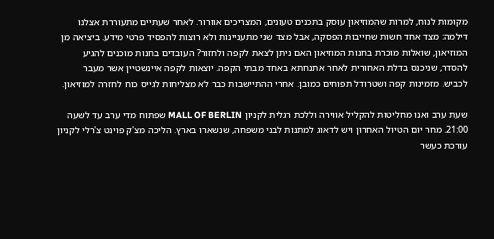מקומות לנוח, למרות שהמוזיאון עוסק בתכנים טעונים, המצריכים אוורור. לאחר שעתיים מתעוררת אצלנו דילמה: מצד אחד חשות שחייבות הפסקה, אבל מצד שני מתעניינות ולא רוצות להפסיד פרטי מידע. ביציאה מן המוזיאון, שואלות מוכרת בחנות המוזיאון האם ניתן לצאת לקפה ולחזור? העובדים בחנות מוכנים להגיע להסדר, שניכנס בדלת האחורית לאחר אתנחתא באחד מבתי הקפה. יוצאות לקפה איינשטיין אשר מעבר לכביש. מזמינות קפה ושטרודל תפוחים כמובן. אחרי ההתיישבות כבר לא מצליחות לגייס כוח לחזרה למוזיאון.

שעת ערב ואנו מחליטות להקליל אווירה וללכת רגלית לקניון MALL OF BERLIN שפתוח מדי ערב עד לשעה 21:00. מחר יום הטיול האחרון ויש לדאוג למתנות לבני משפחה, שנשארו בארץ. הליכה מצ'ק פוינט צ'רלי לקניון עורכת כעשר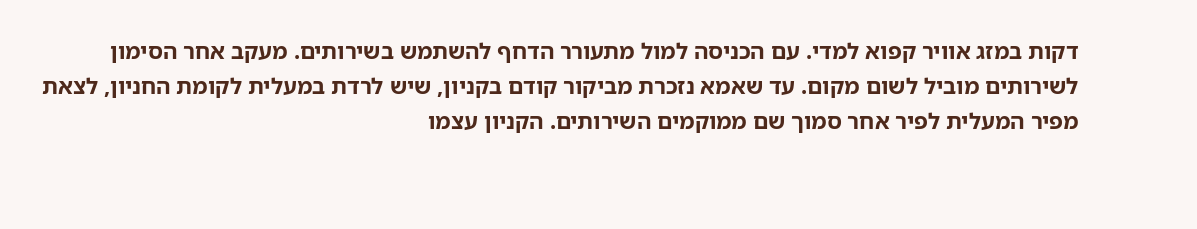דקות במזג אוויר קפוא למדי. עם הכניסה למול מתעורר הדחף להשתמש בשירותים. מעקב אחר הסימון לשירותים מוביל לשום מקום. עד שאמא נזכרת מביקור קודם בקניון, שיש לרדת במעלית לקומת החניון, לצאת מפיר המעלית לפיר אחר סמוך שם ממוקמים השירותים. הקניון עצמו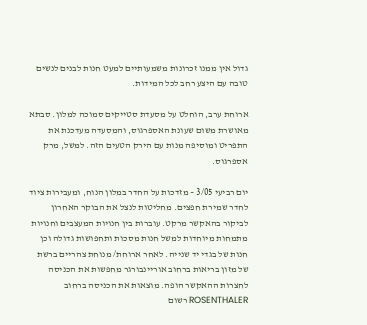גדול אין ממנו זכרונות משמעותיים למעט חנות לבנים לנשים טובה עם היצע רחב לכל המידות.

ארוחת ערב, הוחלט על מסעדת סטייקים סמוכה למלון. סבתא מאושרת משום שעונת האספרגוס, והמסעדה מעדכנת את התפריט ומוסיפה מנות עם הירק הטעים הזה. למשל, מרק אספרגוס.

יום רביעי 3/05 – מזדכות על החדר במלון הנוח, ומעבירות ציוד לחדר שמירת חפצים. מחליטות לנצל את הבוקר האחרון לביקור בהאקשר מרקט. עוברות בין חנויות המעצבים וחנויות מתמחות מיוחדות למשל חנות מסכות ותחפושות גדולה וכן חנות של בגדי יד שנייה. לאחר ארוחת/ מנוחת צהריים ברשת של מזון בריאות ברחוב אוריינבורגר מחפשות את הכניסה לחצרות ההאקשר הופה. מוצאות את הכניסה ברחוב ROSENTHALER רשום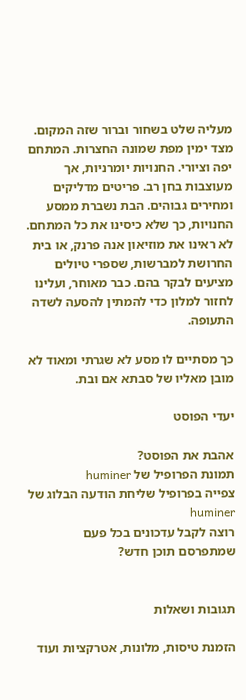מעליה שלט בשחור וברור שזה המקום. מצד ימין מפת שמונה החצרות. המתחם יפה וציורי. החנויות יומרניות, אך מעוצבות בחן רב. פריטים מדליקים ומחירים גבוהים. הבת נשברת ממסע החנויות, כך שלא כיסינו את כל המתחם. לא ראינו את מוזיאון אנה פרנק, או בית החרושת למברשות, שספרי טיולים מציעים לבקר בהם. כבר מאוחר, ועלינו לחזור למלון כדי להמתין להסעה לשדה התעופה.

כך מסתיים לו מסע לא שגרתי ומאוד לא מובן מאליו של סבתא אם ובת.

יעדי הפוסט

אהבת את הפוסט?
תמונת הפרופיל של huminer
צפייה בפרופיל שליחת הודעה הבלוג של huminer
רוצה לקבל עדכונים בכל פעם שמתפרסם תוכן חדש?


תגובות ושאלות

הזמנת טיסות, מלונות, אטרקציות ועוד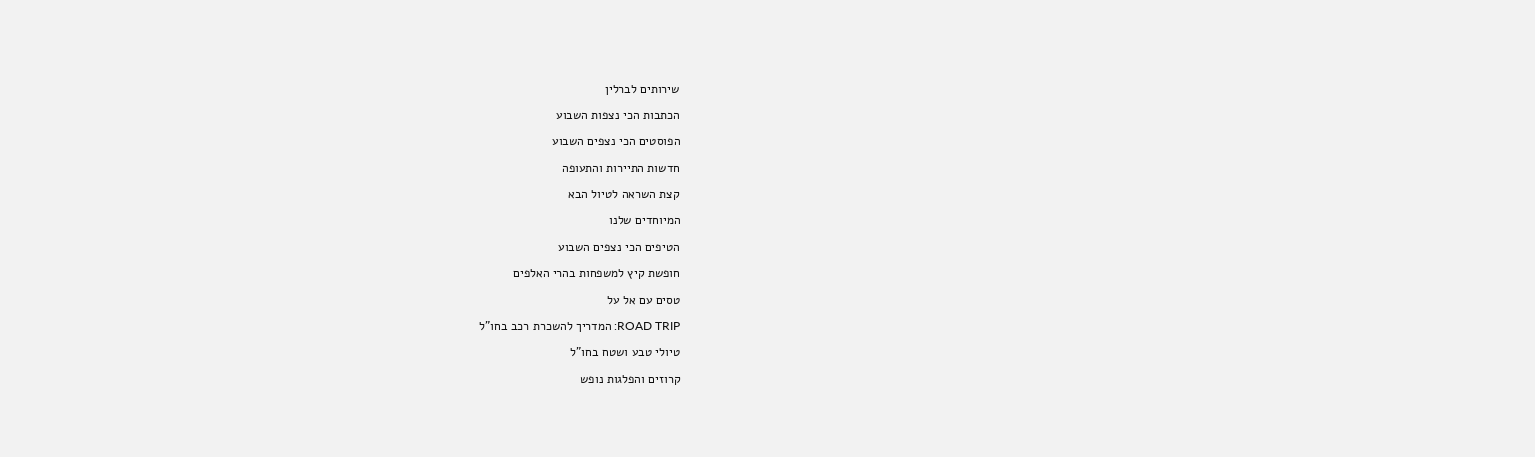שירותים לברלין

הכתבות הכי נצפות השבוע

הפוסטים הכי נצפים השבוע

חדשות התיירות והתעופה

קצת השראה לטיול הבא

המיוחדים שלנו

הטיפים הכי נצפים השבוע

חופשת קיץ למשפחות בהרי האלפים

טסים עם אל על

ROAD TRIP: המדריך להשכרת רכב בחו"ל

טיולי טבע ושטח בחו"ל

קרוזים והפלגות נופש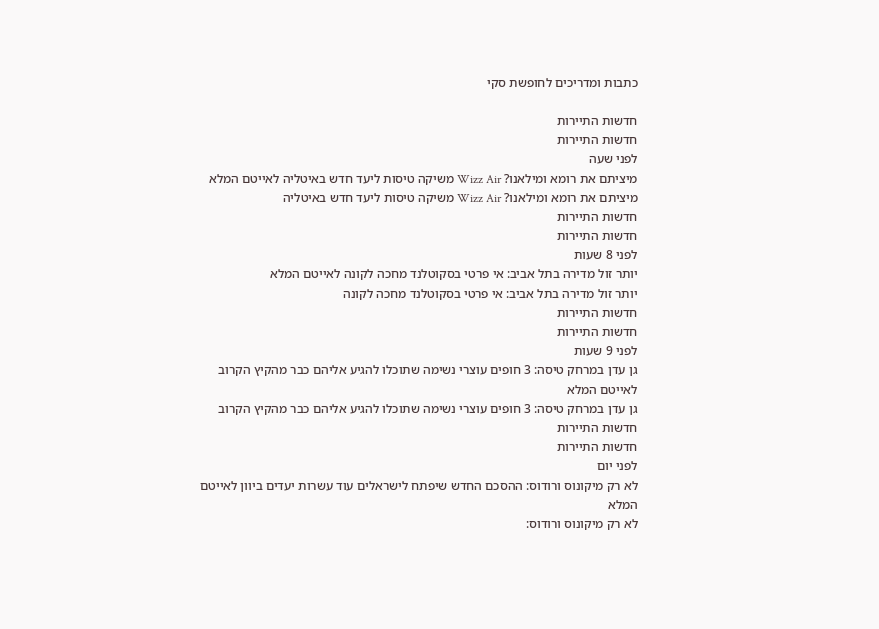כתבות ומדריכים לחופשת סקי

חדשות התיירות
חדשות התיירות
לפני שעה
מיציתם את רומא ומילאנו? Wizz Air משיקה טיסות ליעד חדש באיטליה לאייטם המלא
מיציתם את רומא ומילאנו? Wizz Air משיקה טיסות ליעד חדש באיטליה
חדשות התיירות
חדשות התיירות
לפני 8 שעות
יותר זול מדירה בתל אביב: אי פרטי בסקוטלנד מחכה לקונה לאייטם המלא
יותר זול מדירה בתל אביב: אי פרטי בסקוטלנד מחכה לקונה
חדשות התיירות
חדשות התיירות
לפני 9 שעות
גן עדן במרחק טיסה: 3 חופים עוצרי נשימה שתוכלו להגיע אליהם כבר מהקיץ הקרוב לאייטם המלא
גן עדן במרחק טיסה: 3 חופים עוצרי נשימה שתוכלו להגיע אליהם כבר מהקיץ הקרוב
חדשות התיירות
חדשות התיירות
לפני יום
לא רק מיקונוס ורודוס: ההסכם החדש שיפתח לישראלים עוד עשרות יעדים ביוון לאייטם המלא
לא רק מיקונוס ורודוס: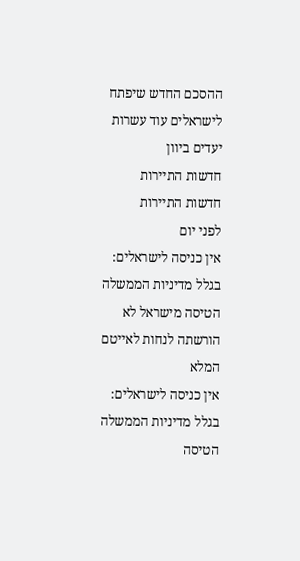ההסכם החדש שיפתח לישראלים עוד עשרות יעדים ביוון
חדשות התיירות
חדשות התיירות
לפני יום
אין כניסה לישראלים: בגלל מדיניות הממשלה הטיסה מישראל לא הורשתה לנחות לאייטם המלא
אין כניסה לישראלים: בגלל מדיניות הממשלה הטיסה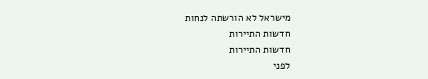מישראל לא הורשתה לנחות
חדשות התיירות
חדשות התיירות
לפני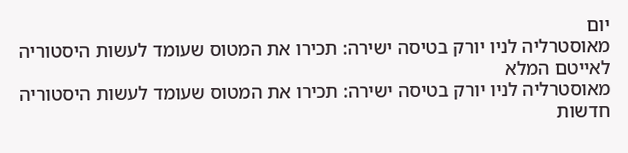יום
מאוסטרליה לניו יורק בטיסה ישירה: תכירו את המטוס שעומד לעשות היסטוריה לאייטם המלא
מאוסטרליה לניו יורק בטיסה ישירה: תכירו את המטוס שעומד לעשות היסטוריה
חדשות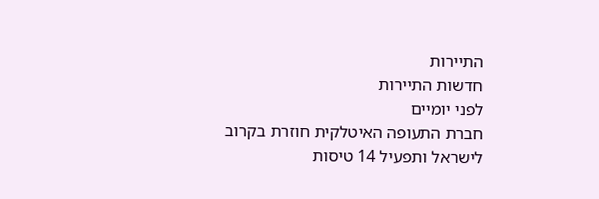התיירות
חדשות התיירות
לפני יומיים
חברת התעופה האיטלקית חוזרת בקרוב לישראל ותפעיל 14 טיסות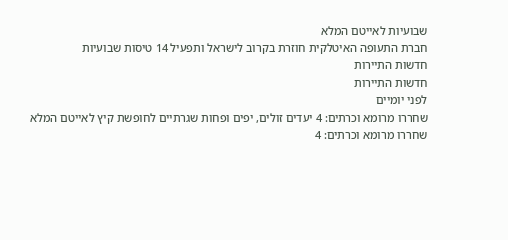שבועיות לאייטם המלא
חברת התעופה האיטלקית חוזרת בקרוב לישראל ותפעיל 14 טיסות שבועיות
חדשות התיירות
חדשות התיירות
לפני יומיים
שחררו מרומא וכרתים: 4 יעדים זולים, יפים ופחות שגרתיים לחופשת קיץ לאייטם המלא
שחררו מרומא וכרתים: 4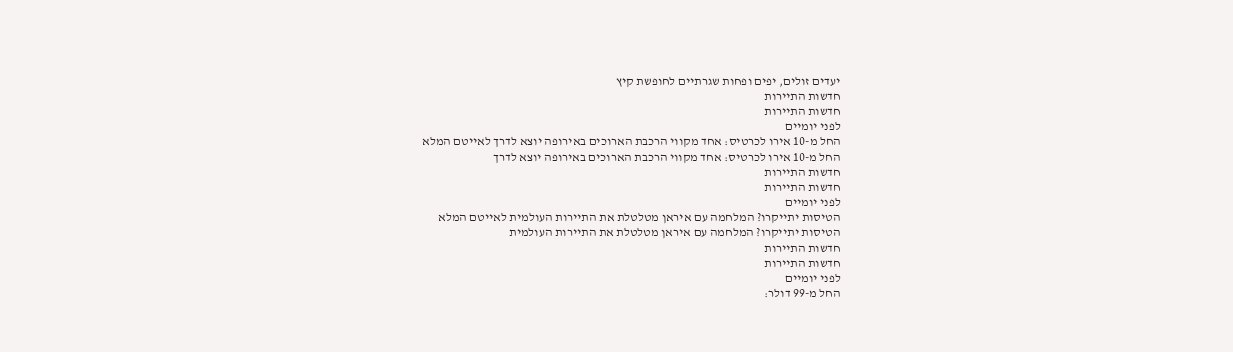יעדים זולים, יפים ופחות שגרתיים לחופשת קיץ
חדשות התיירות
חדשות התיירות
לפני יומיים
החל מ-10 אירו לכרטיס: אחד מקווי הרכבת הארוכים באירופה יוצא לדרך לאייטם המלא
החל מ-10 אירו לכרטיס: אחד מקווי הרכבת הארוכים באירופה יוצא לדרך
חדשות התיירות
חדשות התיירות
לפני יומיים
הטיסות יתייקרו? המלחמה עם איראן מטלטלת את התיירות העולמית לאייטם המלא
הטיסות יתייקרו? המלחמה עם איראן מטלטלת את התיירות העולמית
חדשות התיירות
חדשות התיירות
לפני יומיים
החל מ-99 דולר: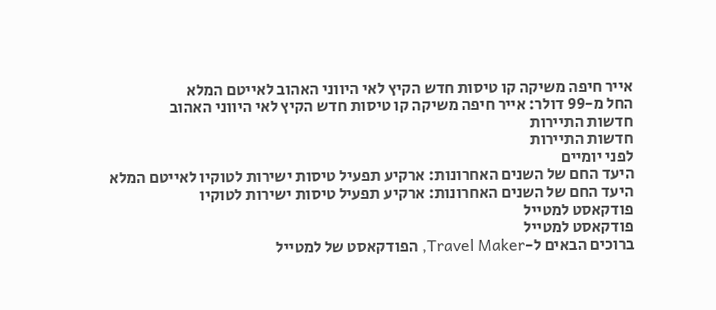אייר חיפה משיקה קו טיסות חדש הקיץ לאי היווני האהוב לאייטם המלא
החל מ-99 דולר: אייר חיפה משיקה קו טיסות חדש הקיץ לאי היווני האהוב
חדשות התיירות
חדשות התיירות
לפני יומיים
היעד החם של השנים האחרונות: ארקיע תפעיל טיסות ישירות לטוקיו לאייטם המלא
היעד החם של השנים האחרונות: ארקיע תפעיל טיסות ישירות לטוקיו
פודקאסט למטייל
פודקאסט למטייל
ברוכים הבאים ל-Travel Maker, הפודקאסט של למטייל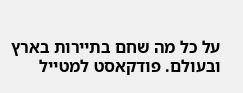על כל מה שחם בתיירות בארץ ובעולם. פודקאסט למטייל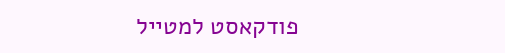פודקאסט למטייל